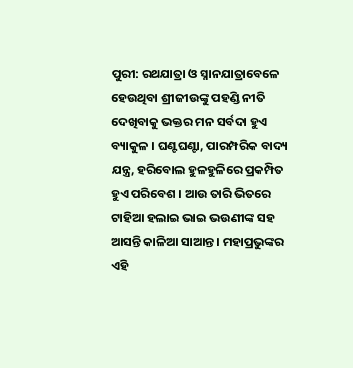ପୁରୀ: ରଥଯାତ୍ରା ଓ ସ୍ନାନଯାତ୍ରାବେଳେ ହେଉଥିବା ଶ୍ରୀଜୀଉଙ୍କୁ ପହଣ୍ଡି ନୀତି ଦେଖିବାକୁ ଭକ୍ତର ମନ ସର୍ବଦା ହୁଏ ବ୍ୟାକୁଳ । ଘଣ୍ଟଘଣ୍ଟା, ପାରମ୍ପରିକ ବାଦ୍ୟ ଯନ୍ତ୍ର, ହରିବୋଲ ହୁଳହୁଳିରେ ପ୍ରକମ୍ପିତ ହୁଏ ପରିବେଶ । ଆଉ ତାରି ଭିତରେ ଟାହିଆ ହଲାଇ ଭାଇ ଭଉଣୀଙ୍କ ସହ ଆସନ୍ତି କାଳିଆ ସାଆନ୍ତ । ମହାପ୍ରଭୁଙ୍କର ଏହି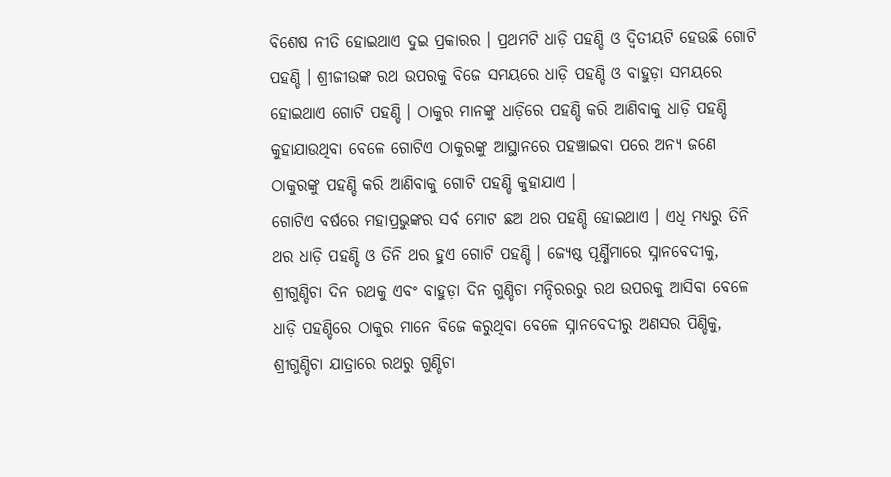ବିଶେଷ ନୀତି ହୋଇଥାଏ ଦୁଇ ପ୍ରକାରର । ପ୍ରଥମଟି ଧାଡ଼ି ପହଣ୍ଡି ଓ ଦ୍ବିତୀୟଟି ହେଉଛି ଗୋଟି ପହଣ୍ଡି । ଶ୍ରୀଜୀଉଙ୍କ ରଥ ଉପରକୁ ବିଜେ ସମୟରେ ଧାଡ଼ି ପହଣ୍ଡି ଓ ବାହୁଡ଼ା ସମୟରେ ହୋଇଥାଏ ଗୋଟି ପହଣ୍ଡି । ଠାକୁର ମାନଙ୍କୁ ଧାଡ଼ିରେ ପହଣ୍ଡି କରି ଆଣିବାକୁ ଧାଡ଼ି ପହଣ୍ଡି କୁହାଯାଉଥିବା ବେଳେ ଗୋଟିଏ ଠାକୁରଙ୍କୁ ଆସ୍ଥାନରେ ପହଞ୍ଚାଇବା ପରେ ଅନ୍ୟ ଜଣେ ଠାକୁରଙ୍କୁ ପହଣ୍ଡି କରି ଆଣିବାକୁ ଗୋଟି ପହଣ୍ଡି କୁହାଯାଏ ।
ଗୋଟିଏ ବର୍ଷରେ ମହାପ୍ରଭୁଙ୍କର ସର୍ବ ମୋଟ ଛଅ ଥର ପହଣ୍ଡି ହୋଇଥାଏ । ଏଧି ମଧ୍ୟରୁ ତିନି ଥର ଧାଡ଼ି ପହଣ୍ଡି ଓ ତିନି ଥର ହୁଏ ଗୋଟି ପହଣ୍ଡି । ଜ୍ୟେଷ୍ଠ ପୂର୍ଣ୍ଣିମାରେ ସ୍ନାନବେଦୀକୁ, ଶ୍ରୀଗୁଣ୍ଡିଚା ଦିନ ରଥକୁ ଏବଂ ବାହୁଡ଼ା ଦିନ ଗୁଣ୍ଡିଚା ମନ୍ଦିରରରୁ ରଥ ଉପରକୁ ଆସିବା ବେଳେ ଧାଡ଼ି ପହଣ୍ଡିରେ ଠାକୁର ମାନେ ବିଜେ କରୁଥିବା ବେଳେ ସ୍ନାନବେଦୀରୁ ଅଣସର ପିଣ୍ଡିକୁ, ଶ୍ରୀଗୁଣ୍ଡିଚା ଯାତ୍ରାରେ ରଥରୁ ଗୁଣ୍ଡିଚା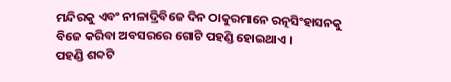ମନ୍ଦିରକୁ ଏବଂ ନୀଳାଦ୍ରିବିଜେ ଦିନ ଠାକୁରମାନେ ରତ୍ନସିଂହାସନକୁ ବିଜେ କରିବା ଅବସରରେ ଗୋଟି ପହଣ୍ଡି ହୋଇଥାଏ ।
ପହଣ୍ଡି ଶବ୍ଦଟି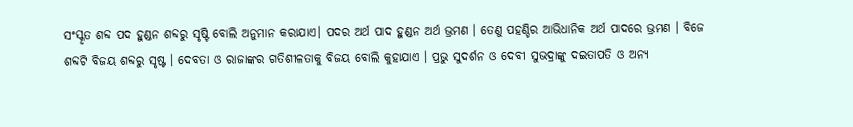ସଂସ୍କୃତ ଶବ୍ଦ ପଦ ହୁଣ୍ଡନ ଶବ୍ଦରୁ ସୃଷ୍ଟି ବୋଲି ଅନୁମାନ କରାଯାଏ। ପଦର ଅର୍ଥ ପାଦ ହୁଣ୍ଡନ ଅର୍ଥ ଭ୍ରମଣ । ତେଣୁ ପହଣ୍ଡିର ଆଭିଧାନିକ ଅର୍ଥ ପାଦରେ ଭ୍ରମଣ । ବିଜେ ଶବ୍ଦଟି ବିଜୟ ଶବ୍ଦରୁ ସୃଷ୍ଟ । ଦେବତା ଓ ରାଜାଙ୍କର ଗତିଶୀଳତାକୁ ବିଜୟ ବୋଲି କୁହାଯାଏ । ପ୍ରଭୁ ସୁଦର୍ଶନ ଓ ଦେବୀ ସୁଭଦ୍ରାଙ୍କୁ ଦଇତାପତି ଓ ଅନ୍ୟ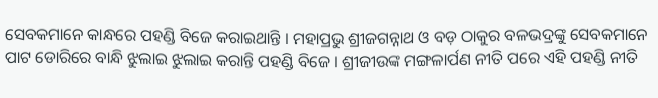ସେବକମାନେ କାନ୍ଧରେ ପହଣ୍ଡି ବିଜେ କରାଇଥାନ୍ତି । ମହାପ୍ରଭୁ ଶ୍ରୀଜଗନ୍ନାଥ ଓ ବଡ଼ ଠାକୁର ବଳଭଦ୍ରଙ୍କୁ ସେବକମାନେ ପାଟ ଡୋରିରେ ବାନ୍ଧି ଝୁଲାଇ ଝୁଲାଇ କରାନ୍ତି ପହଣ୍ଡି ବିଜେ । ଶ୍ରୀଜୀଉଙ୍କ ମଙ୍ଗଳାର୍ପଣ ନୀତି ପରେ ଏହି ପହଣ୍ଡି ନୀତି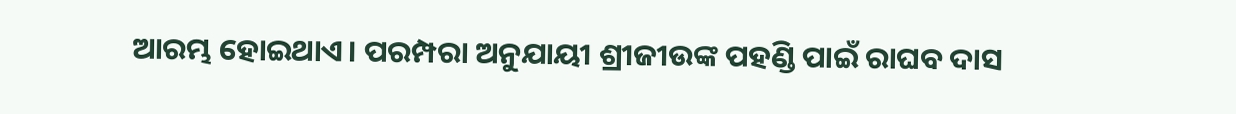ଆରମ୍ଭ ହୋଇଥାଏ। ପରମ୍ପରା ଅନୁଯାୟୀ ଶ୍ରୀଜୀଉଙ୍କ ପହଣ୍ଡି ପାଇଁ ରାଘବ ଦାସ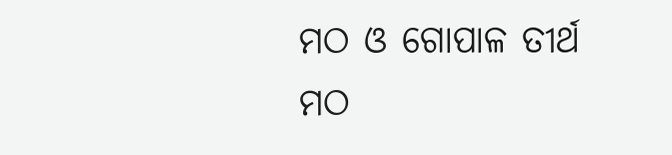ମଠ ଓ ଗୋପାଳ ତୀର୍ଥ ମଠ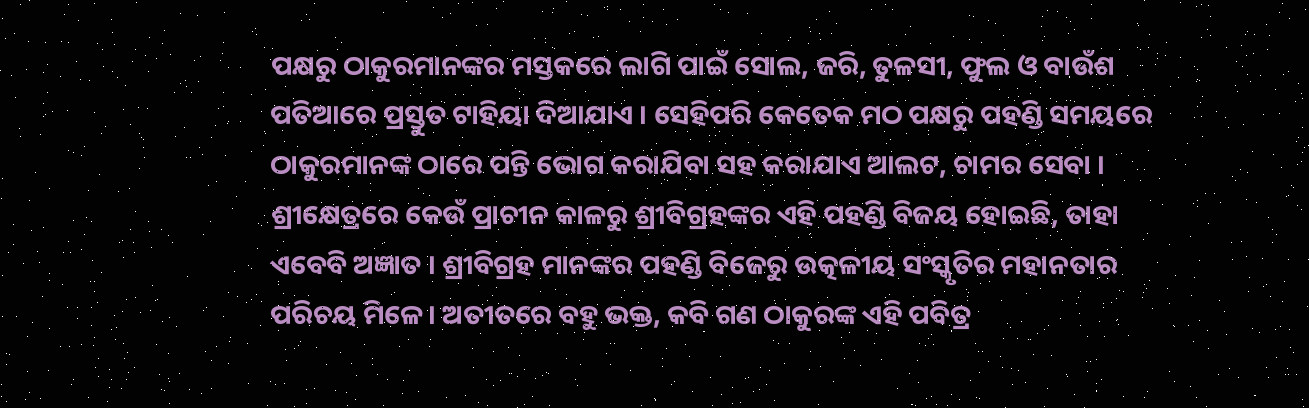ପକ୍ଷରୁ ଠାକୁରମାନଙ୍କର ମସ୍ତକରେ ଲାଗି ପାଇଁ ସୋଲ, ଜରି, ତୁଳସୀ, ଫୁଲ ଓ ବାଉଁଶ ପତିଆରେ ପ୍ରସ୍ତୁତ ଟାହିୟା ଦିଆଯାଏ । ସେହିପରି କେତେକ ମଠ ପକ୍ଷରୁ ପହଣ୍ଡି ସମୟରେ ଠାକୁରମାନଙ୍କ ଠାରେ ପନ୍ତି ଭୋଗ କରାଯିବା ସହ କରାଯାଏ ଆଲଟ, ଚାମର ସେବା ।
ଶ୍ରୀକ୍ଷେତ୍ରରେ କେଉଁ ପ୍ରାଚୀନ କାଳରୁ ଶ୍ରୀବିଗ୍ରହଙ୍କର ଏହି ପହଣ୍ଡି ବିଜୟ ହୋଇଛି, ତାହା ଏବେବି ଅଜ୍ଞାତ । ଶ୍ରୀବିଗ୍ରହ ମାନଙ୍କର ପହଣ୍ଡି ବିଜେରୁ ଉତ୍କଳୀୟ ସଂସ୍କୃତିର ମହାନତାର ପରିଚୟ ମିଳେ। ଅତୀତରେ ବହୁ ଭକ୍ତ, କବି ଗଣ ଠାକୁରଙ୍କ ଏହି ପବିତ୍ର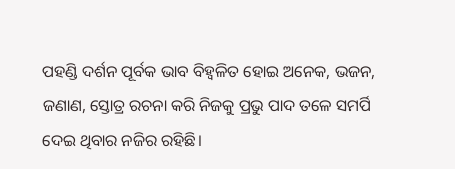ପହଣ୍ଡି ଦର୍ଶନ ପୂର୍ବକ ଭାବ ବିହ୍ଵଳିତ ହୋଇ ଅନେକ, ଭଜନ, ଜଣାଣ, ସ୍ତୋତ୍ର ରଚନା କରି ନିଜକୁ ପ୍ରଭୁ ପାଦ ତଳେ ସମର୍ପି ଦେଇ ଥିବାର ନଜିର ରହିଛି।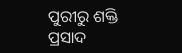ପୁରୀରୁ ଶକ୍ତି ପ୍ରସାଦ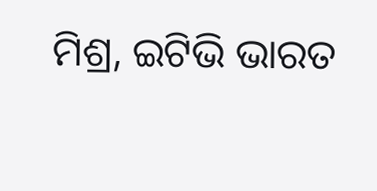ମିଶ୍ର, ଇଟିଭି ଭାରତ